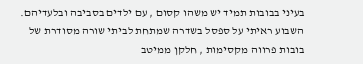בעיני בבובות תמיד יש משהו קסום , עם ילדים בסביבה ובלעדיהם.
השבוע ראיתי על ספסל בשדרה שמתחת לביתי שורה מסודרת של בובות פרווה מקסימות , חלקן ממיטב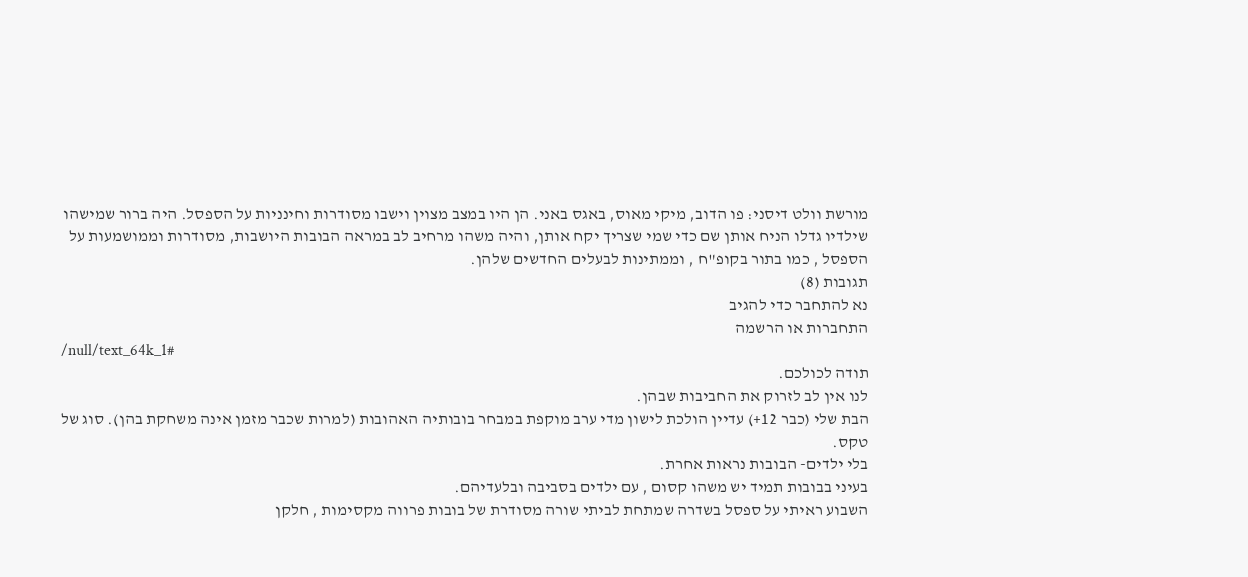מורשת וולט דיסני: פו הדוב, מיקי מאוס, באגס באני. הן היו במצב מצוין וישבו מסודרות וחינניות על הספסל. היה ברור שמישהו שילדיו גדלו הניח אותן שם כדי שמי שצריך יקח אותן, והיה משהו מרחיב לב במראה הבובות היושבות, מסודרות וממושמעות על הספסל , כמו בתור בקופ"ח , וממתינות לבעלים החדשים שלהן.
תגובות (8)
נא להתחבר כדי להגיב
התחברות או הרשמה
/null/text_64k_1#
תודה לכולכם.
לנו אין לב לזרוק את החביבות שבהן.
הבת שלי (כבר 12+) עדיין הולכת לישון מדי ערב מוקפת במבחר בובותיה האהובות (למרות שכבר מזמן אינה משחקת בהן). סוג של טקס.
בלי ילדים- הבובות נראות אחרת.
בעיני בבובות תמיד יש משהו קסום , עם ילדים בסביבה ובלעדיהם.
השבוע ראיתי על ספסל בשדרה שמתחת לביתי שורה מסודרת של בובות פרווה מקסימות , חלקן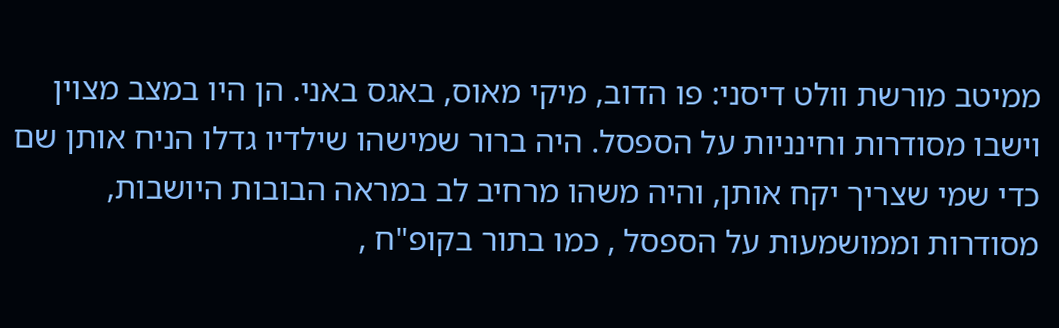ממיטב מורשת וולט דיסני: פו הדוב, מיקי מאוס, באגס באני. הן היו במצב מצוין וישבו מסודרות וחינניות על הספסל. היה ברור שמישהו שילדיו גדלו הניח אותן שם כדי שמי שצריך יקח אותן, והיה משהו מרחיב לב במראה הבובות היושבות, מסודרות וממושמעות על הספסל , כמו בתור בקופ"ח ,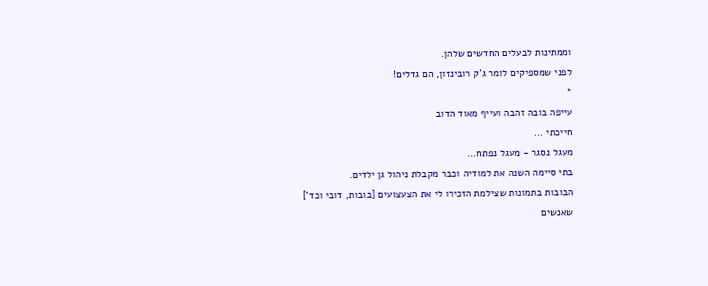וממתינות לבעלים החדשים שלהן.
לפני שמספיקים לומר ג'ק רובינזון, הם גדלים!
*
עייפה בובה זהבה ועייף מאוד הדוב
חייכתי ...
מעגל נסגר - מעגל נפתח...
בתי סיימה השנה את למודיה וכבר מקבלת ניהול גן ילדים.
הבובות בתמונות שצילמת הזכירו לי את הצעצועים [בובות, דובי וכד']
שאנשים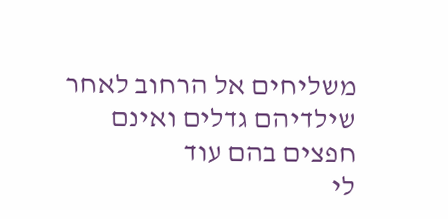משליחים אל הרחוב לאחר שילדיהם גדלים ואינם חפצים בהם עוד
לי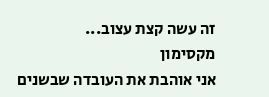זה עשה קצת עצוב...
מקסימון
אני אוהבת את העובדה שבשנים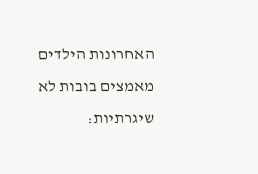האחרונות הילדים מאמצים בובות לא שיגרתיות: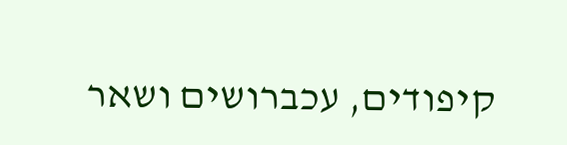קיפודים, עכברושים ושאר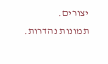יצורים.
תמונות נהדרות.